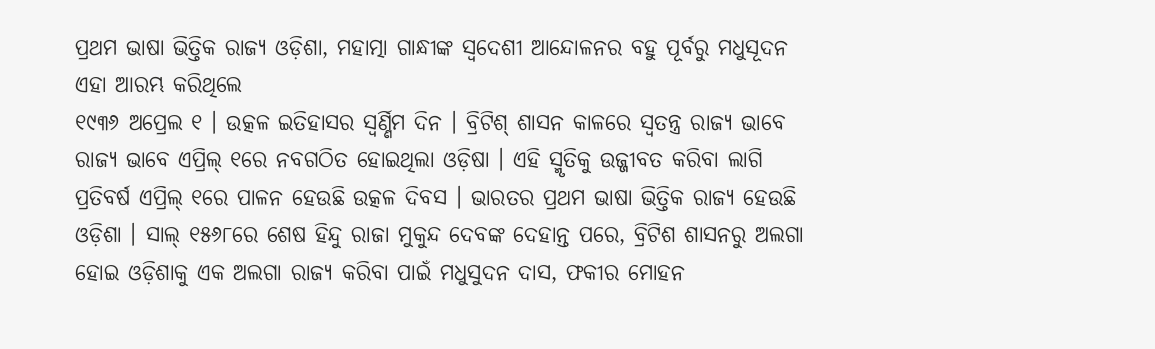ପ୍ରଥମ ଭାଷା ଭିତ୍ତିକ ରାଜ୍ୟ ଓଡ଼ିଶା, ମହାତ୍ମା ଗାନ୍ଧୀଙ୍କ ସ୍ୱଦେଶୀ ଆନ୍ଦୋଳନର ବହୁ ପୂର୍ବରୁ ମଧୁସୂଦନ ଏହା ଆରମ୍ଭ କରିଥିଲେ
୧୯୩୬ ଅପ୍ରେଲ ୧ । ଉତ୍କଳ ଇତିହାସର ସ୍ୱର୍ଣ୍ଣିମ ଦିନ । ବ୍ରିଟିଶ୍ ଶାସନ କାଳରେ ସ୍ୱତନ୍ତ୍ର ରାଜ୍ୟ ଭାବେ ରାଜ୍ୟ ଭାବେ ଏପ୍ରିଲ୍ ୧ରେ ନବଗଠିତ ହୋଇଥିଲା ଓଡ଼ିଷା । ଏହି ସ୍ମୃତିକୁ ଉଜ୍ଜୀବତ କରିବା ଲାଗି ପ୍ରତିବର୍ଷ ଏପ୍ରିଲ୍ ୧ରେ ପାଳନ ହେଉଛି ଉତ୍କଳ ଦିବସ । ଭାରତର ପ୍ରଥମ ଭାଷା ଭିତ୍ତିକ ରାଜ୍ୟ ହେଉଛି ଓଡ଼ିଶା । ସାଲ୍ ୧୫୬୮ରେ ଶେଷ ହିନ୍ଦୁ ରାଜା ମୁକୁନ୍ଦ ଦେବଙ୍କ ଦେହାନ୍ତ ପରେ, ବ୍ରିଟିଶ ଶାସନରୁ ଅଲଗା ହୋଇ ଓଡ଼ିଶାକୁ ଏକ ଅଲଗା ରାଜ୍ୟ କରିବା ପାଇଁ ମଧୁସୁଦନ ଦାସ, ଫକୀର ମୋହନ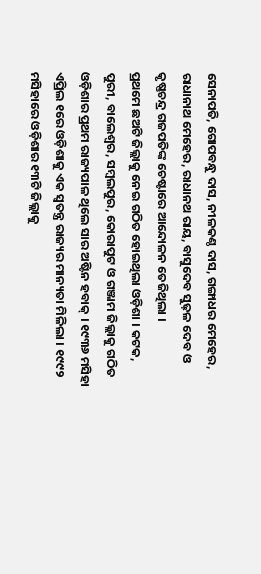ସେନାପତି, ଗୋପବନ୍ଧୁ ଦାସ, ନୀଳକଣ୍ଠ ଦାସ, ଗଙ୍ଗାଧର ମେହେର, ରାଧାନାଥ ମେହେର, ରାଧାନଥ ରାୟ, ବାସୁଦେବ ସୁଢ଼ଳ ଦେବ ଓ କୃଷ୍ଣଚନ୍ଦ୍ର ଗଜପତିଙ୍କ ଚେଷ୍ଟାରେ ଆନ୍ଦୋଳନ ତେଜିଥିଲା ।
ପ୍ରଥମେ ଛଅଟି ଜିଲ୍ଲାକୁ ନେଇ ଗଠିତ ହୋଇଥିଲା ଓଡ଼ିଶା । କଟକ, ପୁରୀ, ବାଲେଶ୍ୱର, ସମ୍ବଲପୁର, କୋରାପୁଟ ଓ ଗଞ୍ଜାମ ଜିଲ୍ଲାକୁ ଗଠିତ ଓଡ଼ିଶାର ପ୍ରଥମ ରାଜ୍ୟପାଳ ଥିଲେ ସାର ଅଷ୍ଟିନ ହବାକ୍ । ୧୯୩୬ ମସିହା ଏପ୍ରିଲ ୧ରେ ଓଡ଼ିଶାକୁ ଏକ ସ୍ୱତନ୍ତ୍ର ରାଜ୍ୟର ମାନ୍ୟତା ମିଳିଲା । ୧୯୯୨ ମସିହାରେ ଓଡ଼ିଶାର ୧୩ଟି ଜିଲ୍ଲାକୁ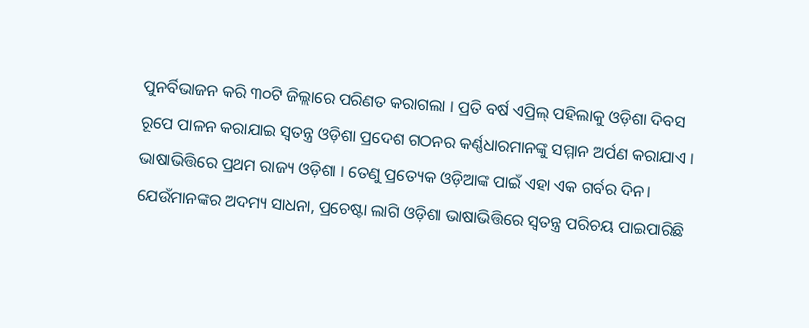ପୁନର୍ବିଭାଜନ କରି ୩୦ଟି ଜିଲ୍ଲାରେ ପରିଣତ କରାଗଲା । ପ୍ରତି ବର୍ଷ ଏପ୍ରିଲ୍ ପହିଲାକୁ ଓଡ଼ିଶା ଦିବସ ରୂପେ ପାଳନ କରାଯାଇ ସ୍ୱତନ୍ତ୍ର ଓଡ଼ିଶା ପ୍ରଦେଶ ଗଠନର କର୍ଣ୍ଣଧାରମାନଙ୍କୁ ସମ୍ମାନ ଅର୍ପଣ କରାଯାଏ ।
ଭାଷାଭିତ୍ତିରେ ପ୍ରଥମ ରାଜ୍ୟ ଓଡ଼ିଶା । ତେଣୁ ପ୍ରତ୍ୟେକ ଓଡ଼ିଆଙ୍କ ପାଇଁ ଏହା ଏକ ଗର୍ବର ଦିନ। ଯେଉଁମାନଙ୍କର ଅଦମ୍ୟ ସାଧନା, ପ୍ରଚେଷ୍ଟା ଲାଗି ଓଡ଼ିଶା ଭାଷାଭିତ୍ତିରେ ସ୍ୱତନ୍ତ୍ର ପରିଚୟ ପାଇପାରିଛି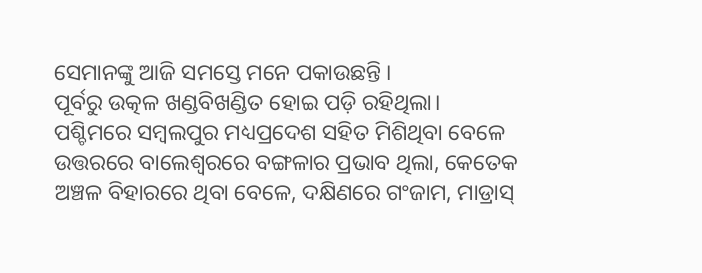ସେମାନଙ୍କୁ ଆଜି ସମସ୍ତେ ମନେ ପକାଉଛନ୍ତି ।
ପୂର୍ବରୁ ଉତ୍କଳ ଖଣ୍ଡବିଖଣ୍ଡିତ ହୋଇ ପଡ଼ି ରହିଥିଲା। ପଶ୍ଚିମରେ ସମ୍ବଲପୁର ମଧ୍ୟପ୍ରଦେଶ ସହିତ ମିଶିଥିବା ବେଳେ ଉତ୍ତରରେ ବାଲେଶ୍ୱରରେ ବଙ୍ଗଳାର ପ୍ରଭାବ ଥିଲା, କେତେକ ଅଞ୍ଚଳ ବିହାରରେ ଥିବା ବେଳେ, ଦକ୍ଷିଣରେ ଗଂଜାମ, ମାଡ୍ରାସ୍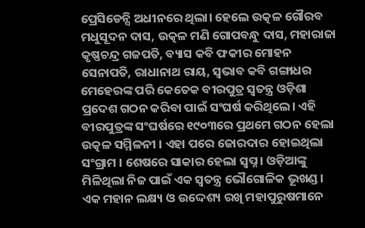ପ୍ରେସିଡେନ୍ସି ଅଧୀନରେ ଥିଲା। ହେଲେ ଉତ୍କଳ ଗୌରବ ମଧୁସୂଦନ ଦାସ, ଉତ୍କଳ ମଣି ଗୋପବନ୍ଧୁ ଦାସ, ମହାରାଜା କୃଷ୍ଣଚନ୍ଦ୍ର ଗଜପତି, ବ୍ୟାସ କବି ଫକୀର ମୋହନ ସେନାପତି, ରାଧାନାଥ ରାୟ, ସ୍ୱଭାବ କବି ଗଙ୍ଗାଧର ମେହେରଙ୍କ ପରି କେତେକ ବୀରପୁତ୍ର ସ୍ୱତନ୍ତ୍ର ଓଡ଼ିଶା ପ୍ରଦେଶ ଗଠନ କରିବା ପାଇଁ ସଂଘର୍ଷ କରିଥିଲେ। ଏହି ବୀରପୁତ୍ରଙ୍କ ସଂଘର୍ଷରେ ୧୯୦୩ରେ ପ୍ରଥମେ ଗଠନ ହେଲା ଉତ୍କଳ ସମ୍ମିଳନୀ । ଏହା ପରେ ଜୋରଦାର ହୋଇଥିଲା ସଂଗ୍ରାମ । ଶେଷରେ ସାକାର ହେଲା ସ୍ୱପ୍ନ । ଓଡ଼ିଆଙ୍କୁ ମିଳିଥିଲା ନିଜ ପାଇଁ ଏକ ସ୍ୱତନ୍ତ୍ର ଭୌଗୋଳିକ ଭୂଖଣ୍ଡ।
ଏକ ମହାନ ଲକ୍ଷ୍ୟ ଓ ଉଦ୍ଦେଶ୍ୟ ରଖି ମହାପୁରୁଷମାନେ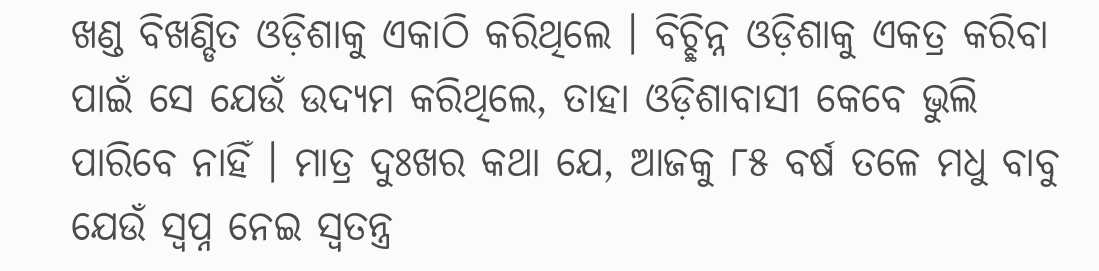ଖଣ୍ଡ ବିଖଣ୍ଡିତ ଓଡ଼ିଶାକୁ ଏକାଠି କରିଥିଲେ । ବିଚ୍ଛିନ୍ନ ଓଡ଼ିଶାକୁ ଏକତ୍ର କରିବା ପାଇଁ ସେ ଯେଉଁ ଉଦ୍ୟମ କରିଥିଲେ, ତାହା ଓଡ଼ିଶାବାସୀ କେବେ ଭୁଲି ପାରିବେ ନାହିଁ । ମାତ୍ର ଦୁଃଖର କଥା ଯେ, ଆଜକୁ ୮୫ ବର୍ଷ ତଳେ ମଧୁ ବାବୁ ଯେଉଁ ସ୍ୱପ୍ନ ନେଇ ସ୍ୱତନ୍ତ୍ର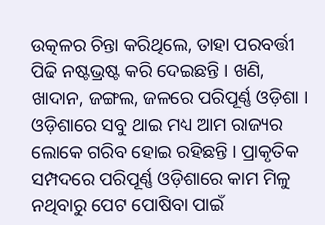ଉତ୍କଳର ଚିନ୍ତା କରିଥିଲେ, ତାହା ପରବର୍ତ୍ତୀ ପିଢି ନଷ୍ଟଭ୍ରଷ୍ଟ କରି ଦେଇଛନ୍ତି । ଖଣି, ଖାଦାନ, ଜଙ୍ଗଲ, ଜଳରେ ପରିପୂର୍ଣ୍ଣ ଓଡ଼ିଶା । ଓଡ଼ିଶାରେ ସବୁ ଥାଇ ମଧ୍ୟ ଆମ ରାଜ୍ୟର ଲୋକେ ଗରିବ ହୋଇ ରହିଛନ୍ତି । ପ୍ରାକୃତିକ ସମ୍ପଦରେ ପରିପୂର୍ଣ୍ଣ ଓଡ଼ିଶାରେ କାମ ମିଳୁ ନଥିବାରୁ ପେଟ ପୋଷିବା ପାଇଁ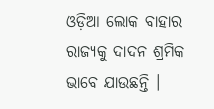ଓଡ଼ିଆ ଲୋକ ବାହାର ରାଜ୍ୟକୁ ଦାଦନ ଶ୍ରମିକ ଭାବେ ଯାଉଛନ୍ତି ।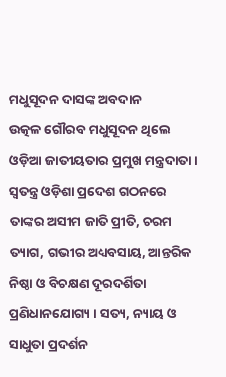ମଧୁସୂଦନ ଦାସଙ୍କ ଅବଦାନ
ଉତ୍କଳ ଗୌରବ ମଧୁସୂଦନ ଥିଲେ ଓଡ଼ିଆ ଜାତୀୟତାର ପ୍ରମୁଖ ମନ୍ତ୍ରଦାତା । ସ୍ୱତନ୍ତ୍ର ଓଡ଼ିଶା ପ୍ରଦେଶ ଗଠନରେ ତାଙ୍କର ଅସୀମ ଜାତି ପ୍ରୀତି, ଚରମ ତ୍ୟାଗ, ଗଭୀର ଅଧ୍ୟବସାୟ, ଆନ୍ତରିକ ନିଷ୍ଠା ଓ ବିଚକ୍ଷଣ ଦୂରଦର୍ଶିତା ପ୍ରଣିଧାନଯୋଗ୍ୟ । ସତ୍ୟ, ନ୍ୟାୟ ଓ ସାଧୁତା ପ୍ରଦର୍ଶନ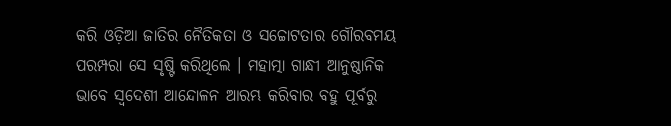କରି ଓଡ଼ିଆ ଜାତିର ନୈତିକତା ଓ ସଚ୍ଚୋଟତାର ଗୌରବମୟ ପରମ୍ପରା ସେ ସୃଷ୍ଟି କରିଥିଲେ । ମହାତ୍ମା ଗାନ୍ଧୀ ଆନୁଷ୍ଠାନିକ ଭାବେ ସ୍ୱଦେଶୀ ଆନ୍ଦୋଳନ ଆରମ୍ଭ କରିବାର ବହୁ ପୂର୍ବରୁ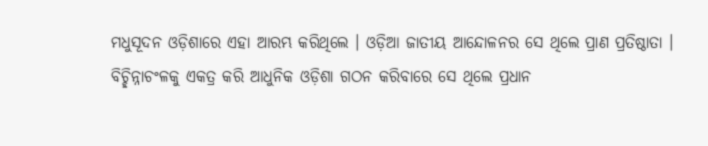ମଧୁସୂଦନ ଓଡ଼ିଶାରେ ଏହା ଆରମ୍ଭ କରିଥିଲେ । ଓଡ଼ିଆ ଜାତୀୟ ଆନ୍ଦୋଳନର ସେ ଥିଲେ ପ୍ରାଣ ପ୍ରତିଷ୍ଠାତା । ବିଚ୍ଛିନ୍ନାଚଂଳକୁ ଏକତ୍ର କରି ଆଧୁନିକ ଓଡ଼ିଶା ଗଠନ କରିବାରେ ସେ ଥିଲେ ପ୍ରଧାନ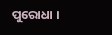ପୁରୋଧା ।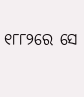୧୮୮୨ରେ ସେ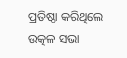ପ୍ରତିଷ୍ଠା କରିଥିଲେ ଉତ୍କଳ ସଭା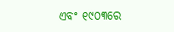ଏବଂ ୧୯୦୩ରେ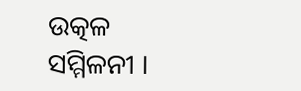ଉତ୍କଳ ସମ୍ମିଳନୀ ।